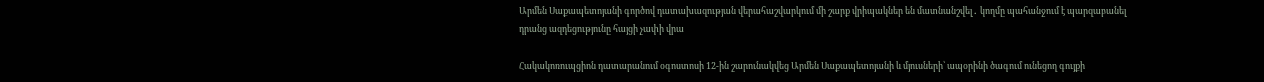Արմեն Սաքապետոյանի գործով դատախազության վերահաշվարկում մի շարք վրիպակներ են մատնանշվել․ կողմը պահանջում է պարզաբանել դրանց ազդեցությունը հայցի չափի վրա

Հակակոռուպցիոն դատարանում օգոստոսի 12-ին շարունակվեց Արմեն Սաքապետոյանի և մյուսների՝ ապօրինի ծագում ունեցող գույքի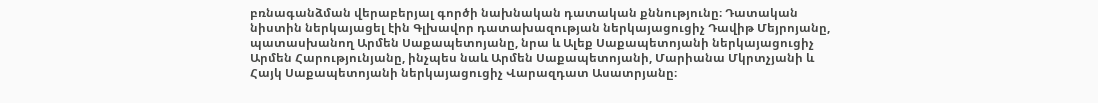բռնագանձման վերաբերյալ գործի նախնական դատական քննությունը։ Դատական նիստին ներկայացել էին Գլխավոր դատախազության ներկայացուցիչ Դավիթ Մեյրոյանը, պատասխանող Արմեն Սաքապետոյանը, նրա և Ալեք Սաքապետոյանի ներկայացուցիչ Արմեն Հարությունյանը, ինչպես նաև Արմեն Սաքապետոյանի, Մարիանա Մկրտչյանի և Հայկ Սաքապետոյանի ներկայացուցիչ Վարազդատ Ասատրյանը։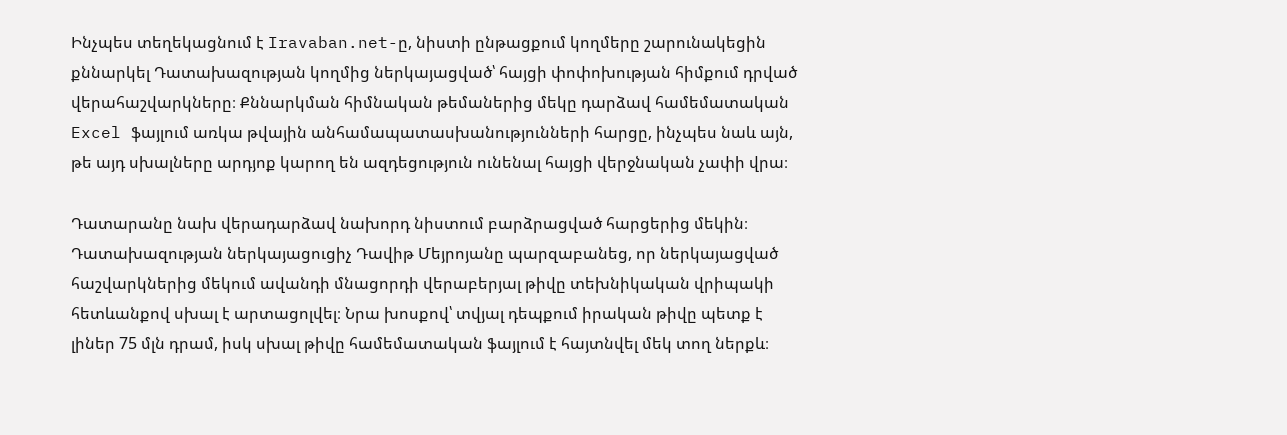Ինչպես տեղեկացնում է Iravaban.net-ը, նիստի ընթացքում կողմերը շարունակեցին քննարկել Դատախազության կողմից ներկայացված՝ հայցի փոփոխության հիմքում դրված վերահաշվարկները։ Քննարկման հիմնական թեմաներից մեկը դարձավ համեմատական Excel ֆայլում առկա թվային անհամապատասխանությունների հարցը, ինչպես նաև այն, թե այդ սխալները արդյոք կարող են ազդեցություն ունենալ հայցի վերջնական չափի վրա։

Դատարանը նախ վերադարձավ նախորդ նիստում բարձրացված հարցերից մեկին։ Դատախազության ներկայացուցիչ Դավիթ Մեյրոյանը պարզաբանեց, որ ներկայացված հաշվարկներից մեկում ավանդի մնացորդի վերաբերյալ թիվը տեխնիկական վրիպակի հետևանքով սխալ է արտացոլվել։ Նրա խոսքով՝ տվյալ դեպքում իրական թիվը պետք է լիներ 75 մլն դրամ, իսկ սխալ թիվը համեմատական ֆայլում է հայտնվել մեկ տող ներքև։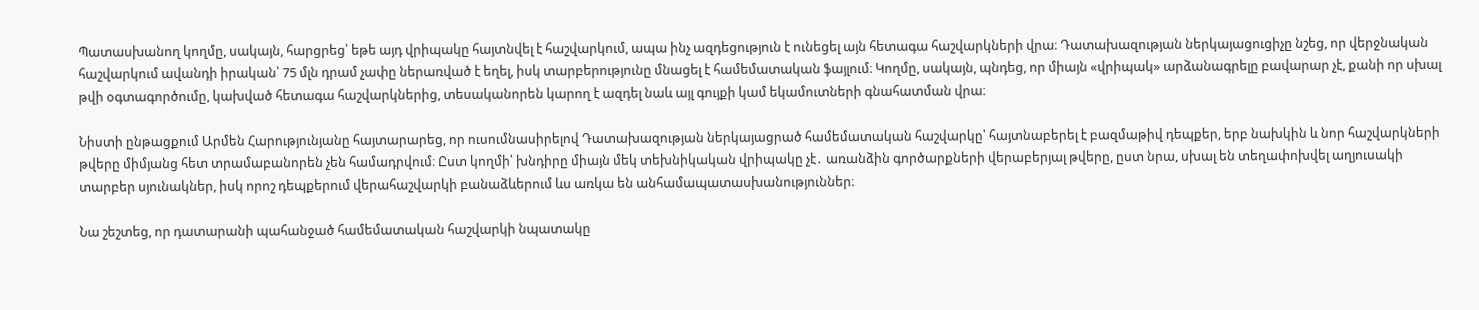Պատասխանող կողմը, սակայն, հարցրեց՝ եթե այդ վրիպակը հայտնվել է հաշվարկում, ապա ինչ ազդեցություն է ունեցել այն հետագա հաշվարկների վրա։ Դատախազության ներկայացուցիչը նշեց, որ վերջնական հաշվարկում ավանդի իրական՝ 75 մլն դրամ չափը ներառված է եղել, իսկ տարբերությունը մնացել է համեմատական ֆայլում։ Կողմը, սակայն, պնդեց, որ միայն «վրիպակ» արձանագրելը բավարար չէ, քանի որ սխալ թվի օգտագործումը, կախված հետագա հաշվարկներից, տեսականորեն կարող է ազդել նաև այլ գույքի կամ եկամուտների գնահատման վրա։

Նիստի ընթացքում Արմեն Հարությունյանը հայտարարեց, որ ուսումնասիրելով Դատախազության ներկայացրած համեմատական հաշվարկը՝ հայտնաբերել է բազմաթիվ դեպքեր, երբ նախկին և նոր հաշվարկների թվերը միմյանց հետ տրամաբանորեն չեն համադրվում։ Ըստ կողմի՝ խնդիրը միայն մեկ տեխնիկական վրիպակը չէ․ առանձին գործարքների վերաբերյալ թվերը, ըստ նրա, սխալ են տեղափոխվել աղյուսակի տարբեր սյունակներ, իսկ որոշ դեպքերում վերահաշվարկի բանաձևերում ևս առկա են անհամապատասխանություններ։

Նա շեշտեց, որ դատարանի պահանջած համեմատական հաշվարկի նպատակը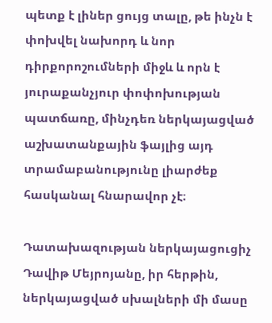պետք է լիներ ցույց տալը, թե ինչն է փոխվել նախորդ և նոր դիրքորոշումների միջև և որն է յուրաքանչյուր փոփոխության պատճառը, մինչդեռ ներկայացված աշխատանքային ֆայլից այդ տրամաբանությունը լիարժեք հասկանալ հնարավոր չէ։

Դատախազության ներկայացուցիչ Դավիթ Մեյրոյանը, իր հերթին, ներկայացված սխալների մի մասը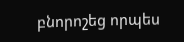բնորոշեց որպես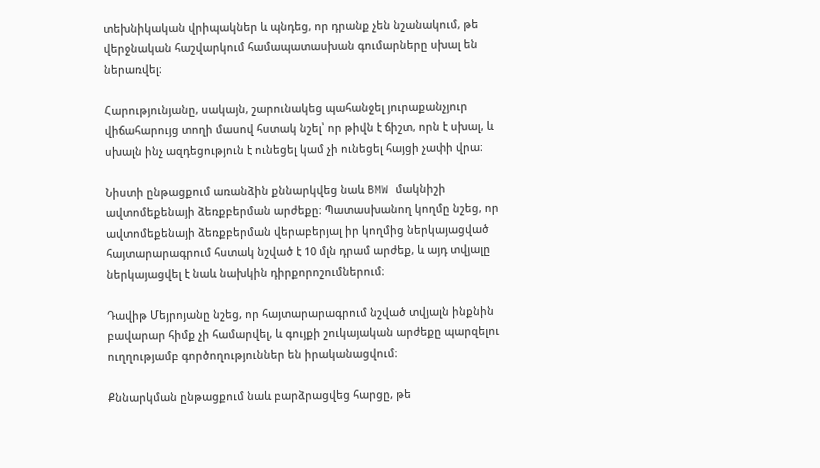տեխնիկական վրիպակներ և պնդեց, որ դրանք չեն նշանակում, թե վերջնական հաշվարկում համապատասխան գումարները սխալ են ներառվել։

Հարությունյանը, սակայն, շարունակեց պահանջել յուրաքանչյուր վիճահարույց տողի մասով հստակ նշել՝ որ թիվն է ճիշտ, որն է սխալ, և սխալն ինչ ազդեցություն է ունեցել կամ չի ունեցել հայցի չափի վրա։

Նիստի ընթացքում առանձին քննարկվեց նաև BMW մակնիշի ավտոմեքենայի ձեռքբերման արժեքը։ Պատասխանող կողմը նշեց, որ ավտոմեքենայի ձեռքբերման վերաբերյալ իր կողմից ներկայացված հայտարարագրում հստակ նշված է 10 մլն դրամ արժեք, և այդ տվյալը ներկայացվել է նաև նախկին դիրքորոշումներում։

Դավիթ Մեյրոյանը նշեց, որ հայտարարագրում նշված տվյալն ինքնին բավարար հիմք չի համարվել, և գույքի շուկայական արժեքը պարզելու ուղղությամբ գործողություններ են իրականացվում։

Քննարկման ընթացքում նաև բարձրացվեց հարցը, թե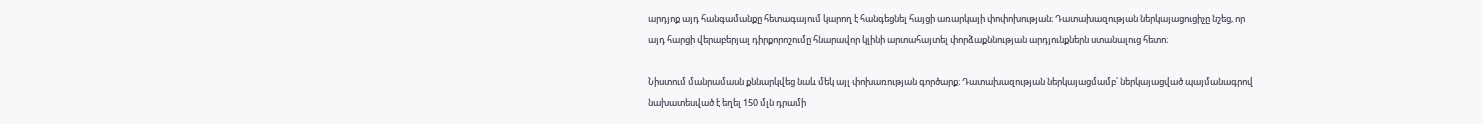արդյոք այդ հանգամանքը հետագայում կարող է հանգեցնել հայցի առարկայի փոփոխության։ Դատախազության ներկայացուցիչը նշեց, որ այդ հարցի վերաբերյալ դիրքորոշումը հնարավոր կլինի արտահայտել փորձաքննության արդյունքներն ստանալուց հետո։

Նիստում մանրամասն քննարկվեց նաև մեկ այլ փոխառության գործարք։ Դատախազության ներկայացմամբ՝ ներկայացված պայմանագրով նախատեսված է եղել 150 մլն դրամի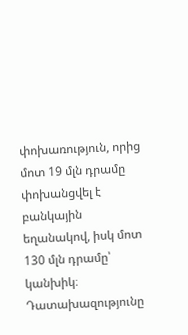փոխառություն, որից մոտ 19 մլն դրամը փոխանցվել է բանկային եղանակով, իսկ մոտ 130 մլն դրամը՝ կանխիկ։ Դատախազությունը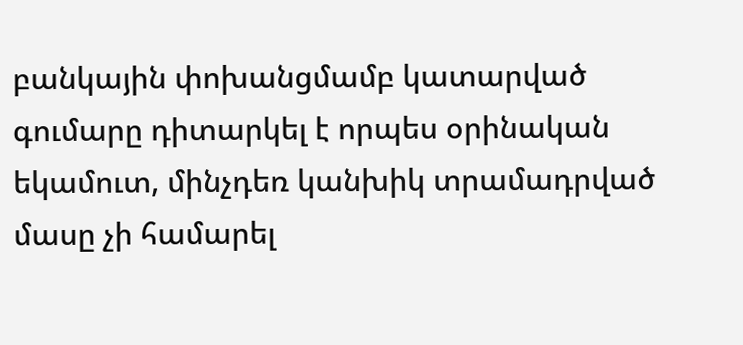բանկային փոխանցմամբ կատարված գումարը դիտարկել է որպես օրինական եկամուտ, մինչդեռ կանխիկ տրամադրված մասը չի համարել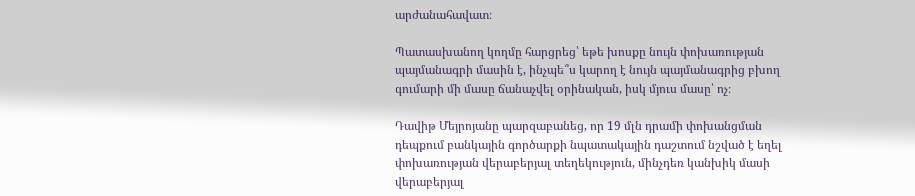արժանահավատ։

Պատասխանող կողմը հարցրեց՝ եթե խոսքը նույն փոխառության պայմանագրի մասին է, ինչպե՞ս կարող է նույն պայմանագրից բխող գումարի մի մասը ճանաչվել օրինական, իսկ մյուս մասը՝ ոչ։

Դավիթ Մեյրոյանը պարզաբանեց, որ 19 մլն դրամի փոխանցման դեպքում բանկային գործարքի նպատակային դաշտում նշված է եղել փոխառության վերաբերյալ տեղեկություն, մինչդեռ կանխիկ մասի վերաբերյալ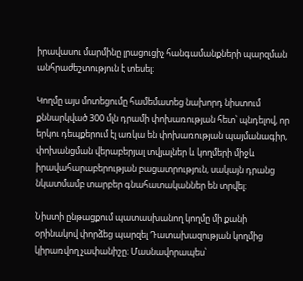իրավասու մարմինը լրացուցիչ հանգամանքների պարզման անհրաժեշտություն է տեսել։

Կողմը այս մոտեցումը համեմատեց նախորդ նիստում քննարկված 300 մլն դրամի փոխառության հետ՝ պնդելով, որ երկու դեպքերում էլ առկա են փոխառության պայմանագիր, փոխանցման վերաբերյալ տվյալներ և կողմերի միջև իրավահարաբերության բացատրություն, սակայն դրանց նկատմամբ տարբեր գնահատականներ են տրվել։

Նիստի ընթացքում պատասխանող կողմը մի քանի օրինակով փորձեց պարզել Դատախազության կողմից կիրառվող չափանիշը։ Մասնավորապես՝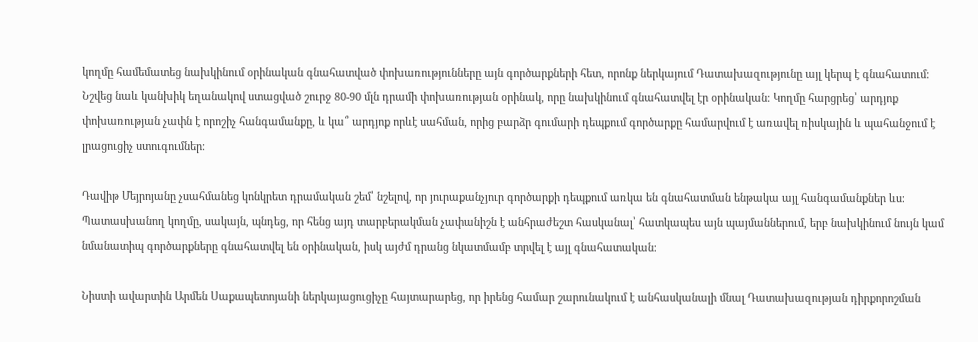կողմը համեմատեց նախկինում օրինական գնահատված փոխառությունները այն գործարքների հետ, որոնք ներկայում Դատախազությունը այլ կերպ է գնահատում։ Նշվեց նաև կանխիկ եղանակով ստացված շուրջ 80-90 մլն դրամի փոխառության օրինակ, որը նախկինում գնահատվել էր օրինական։ Կողմը հարցրեց՝ արդյոք փոխառության չափն է որոշիչ հանգամանքը, և կա՞ արդյոք որևէ սահման, որից բարձր գումարի դեպքում գործարքը համարվում է առավել ռիսկային և պահանջում է լրացուցիչ ստուգումներ։

Դավիթ Մեյրոյանը չսահմանեց կոնկրետ դրամական շեմ՝ նշելով, որ յուրաքանչյուր գործարքի դեպքում առկա են գնահատման ենթակա այլ հանգամանքներ ևս։ Պատասխանող կողմը, սակայն, պնդեց, որ հենց այդ տարբերակման չափանիշն է անհրաժեշտ հասկանալ՝ հատկապես այն պայմաններում, երբ նախկինում նույն կամ նմանատիպ գործարքները գնահատվել են օրինական, իսկ այժմ դրանց նկատմամբ տրվել է այլ գնահատական։

Նիստի ավարտին Արմեն Սաքապետոյանի ներկայացուցիչը հայտարարեց, որ իրենց համար շարունակում է անհասկանալի մնալ Դատախազության դիրքորոշման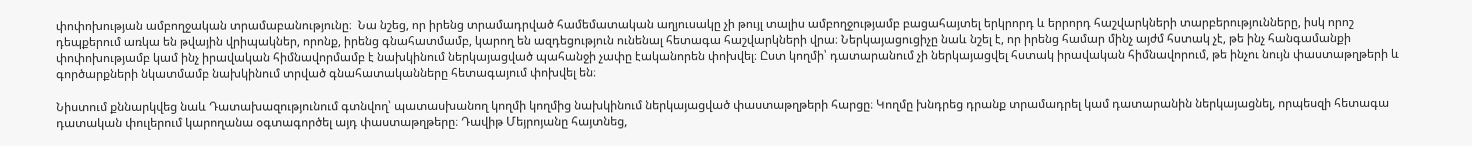փոփոխության ամբողջական տրամաբանությունը։  Նա նշեց, որ իրենց տրամադրված համեմատական աղյուսակը չի թույլ տալիս ամբողջությամբ բացահայտել երկրորդ և երրորդ հաշվարկների տարբերությունները, իսկ որոշ դեպքերում առկա են թվային վրիպակներ, որոնք, իրենց գնահատմամբ, կարող են ազդեցություն ունենալ հետագա հաշվարկների վրա։ Ներկայացուցիչը նաև նշել է, որ իրենց համար մինչ այժմ հստակ չէ, թե ինչ հանգամանքի փոփոխությամբ կամ ինչ իրավական հիմնավորմամբ է նախկինում ներկայացված պահանջի չափը էականորեն փոխվել։ Ըստ կողմի՝ դատարանում չի ներկայացվել հստակ իրավական հիմնավորում, թե ինչու նույն փաստաթղթերի և գործարքների նկատմամբ նախկինում տրված գնահատականները հետագայում փոխվել են։

Նիստում քննարկվեց նաև Դատախազությունում գտնվող՝ պատասխանող կողմի կողմից նախկինում ներկայացված փաստաթղթերի հարցը։ Կողմը խնդրեց դրանք տրամադրել կամ դատարանին ներկայացնել, որպեսզի հետագա դատական փուլերում կարողանա օգտագործել այդ փաստաթղթերը։ Դավիթ Մեյրոյանը հայտնեց,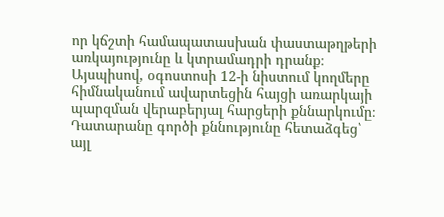որ կճշտի համապատասխան փաստաթղթերի առկայությունը և կտրամադրի դրանք։ Այսպիսով, օգոստոսի 12-ի նիստում կողմերը հիմնականում ավարտեցին հայցի առարկայի պարզման վերաբերյալ հարցերի քննարկումը։ Դատարանը գործի քննությունը հետաձգեց՝ այլ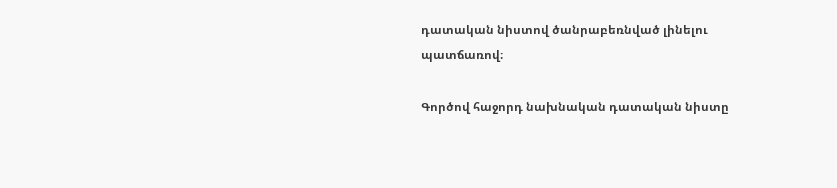դատական նիստով ծանրաբեռնված լինելու պատճառով։

Գործով հաջորդ նախնական դատական նիստը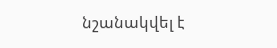նշանակվել է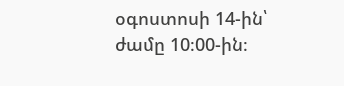օգոստոսի 14-ին՝ ժամը 10։00-ին։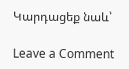Կարդացեք նաև՝

Leave a Comment